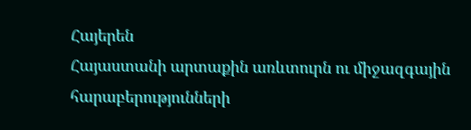Հայերեն
Հայաստանի արտաքին առևտուրն ու միջազգային հարաբերությունների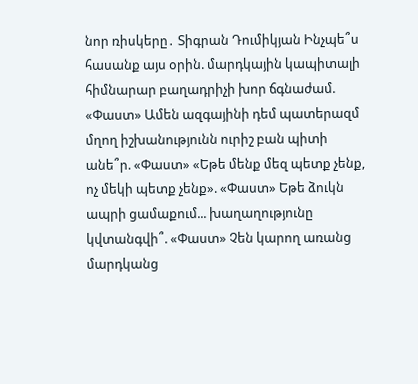նոր ռիսկերը․ Տիգրան Դումիկյան Ինչպե՞ս հասանք այս օրին. մարդկային կապիտալի հիմնարար բաղադրիչի խոր ճգնաժամ. «Փաստ» Ամեն ազգայինի դեմ պատերազմ մղող իշխանությունն ուրիշ բան պիտի անե՞ր. «Փաստ» «Եթե մենք մեզ պետք չենք, ոչ մեկի պետք չենք». «Փաստ» Եթե ձուկն ապրի ցամաքում... խաղաղությունը կվտանգվի՞. «Փաստ» Չեն կարող առանց մարդկանց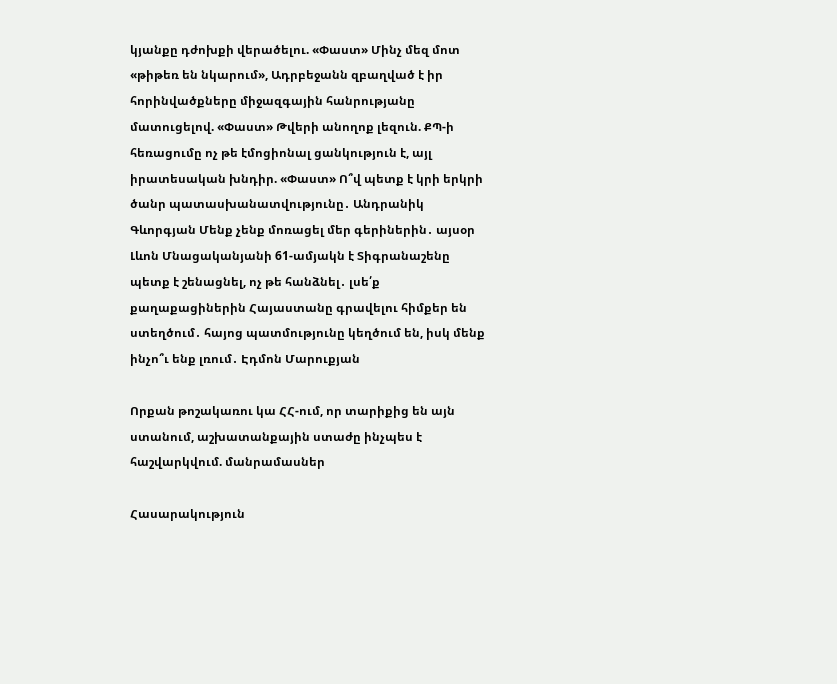կյանքը դժոխքի վերածելու. «Փաստ» Մինչ մեզ մոտ «թիթեռ են նկարում», Ադրբեջանն զբաղված է իր հորինվածքները միջազգային հանրությանը մատուցելով. «Փաստ» Թվերի անողոք լեզուն. ՔՊ-ի հեռացումը ոչ թե էմոցիոնալ ցանկություն է, այլ իրատեսական խնդիր. «Փաստ» Ո՞վ պետք է կրի երկրի ծանր պատասխանատվությունը․ Անդրանիկ Գևորգյան Մենք չենք մոռացել մեր գերիներին․ այսօր Լևոն Մնացականյանի 61-ամյակն է Տիգրանաշենը պետք է շենացնել, ոչ թե հանձնել․ լսե՛ք քաղաքացիներին Հայաստանը գրավելու հիմքեր են ստեղծում․ հայոց պատմությունը կեղծում են, իսկ մենք ինչո՞ւ ենք լռում․ Էդմոն Մարուքյան

Որքան թոշակառու կա ՀՀ-ում, որ տարիքից են այն ստանում, աշխատանքային ստաժը ինչպես է հաշվարկվում. մանրամասներ

Հասարակություն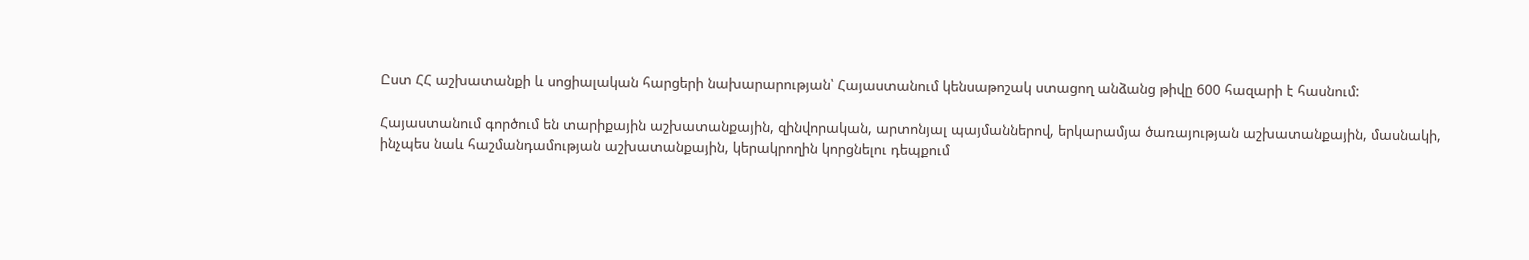Ըստ ՀՀ աշխատանքի և սոցիալական հարցերի նախարարության՝ Հայաստանում կենսաթոշակ ստացող անձանց թիվը 600 հազարի է հասնում:

Հայաստանում գործում են տարիքային աշխատանքային, զինվորական, արտոնյալ պայմաններով, երկարամյա ծառայության աշխատանքային, մասնակի, ինչպես նաև հաշմանդամության աշխատանքային, կերակրողին կորցնելու դեպքում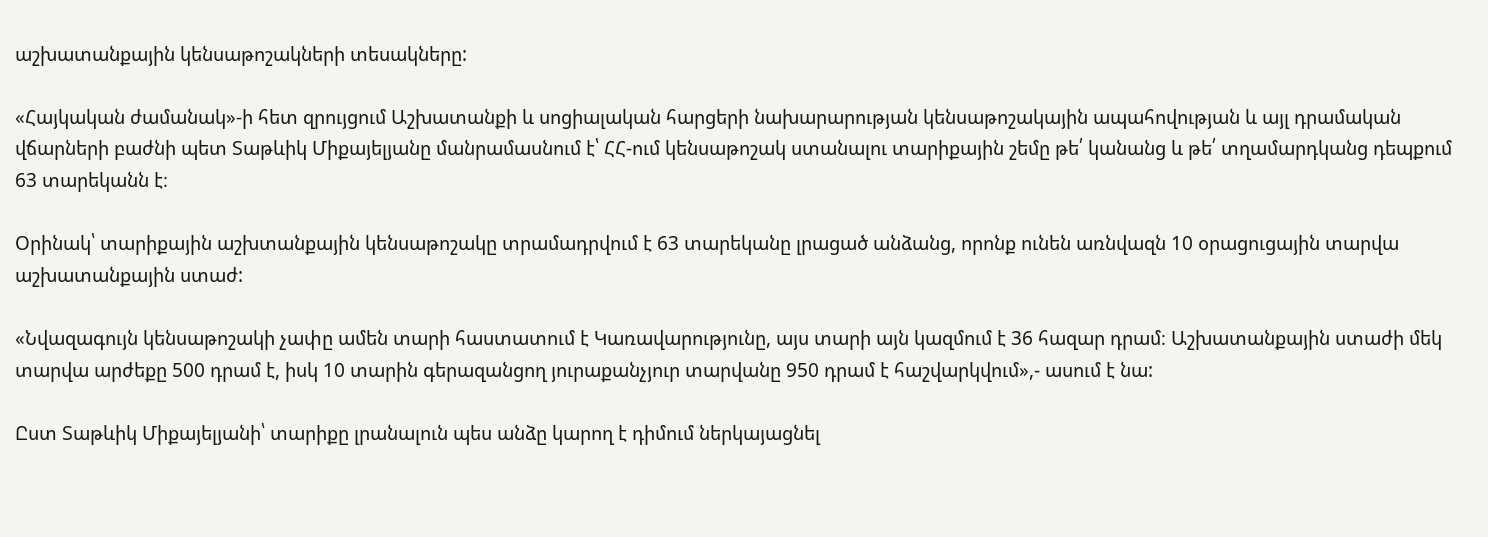աշխատանքային կենսաթոշակների տեսակները:

«Հայկական ժամանակ»-ի հետ զրույցում Աշխատանքի և սոցիալական հարցերի նախարարության կենսաթոշակային ապահովության և այլ դրամական վճարների բաժնի պետ Տաթևիկ Միքայելյանը մանրամասնում է՝ ՀՀ-ում կենսաթոշակ ստանալու տարիքային շեմը թե՛ կանանց և թե՛ տղամարդկանց դեպքում 63 տարեկանն է։

Օրինակ՝ տարիքային աշխտանքային կենսաթոշակը տրամադրվում է 63 տարեկանը լրացած անձանց, որոնք ունեն առնվազն 10 օրացուցային տարվա աշխատանքային ստաժ:

«Նվազագույն կենսաթոշակի չափը ամեն տարի հաստատում է Կառավարությունը, այս տարի այն կազմում է 36 հազար դրամ։ Աշխատանքային ստաժի մեկ տարվա արժեքը 500 դրամ է, իսկ 10 տարին գերազանցող յուրաքանչյուր տարվանը 950 դրամ է հաշվարկվում»,- ասում է նա:

Ըստ Տաթևիկ Միքայելյանի՝ տարիքը լրանալուն պես անձը կարող է դիմում ներկայացնել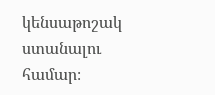կենսաթոշակ ստանալու համար։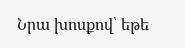Նրա խոսքով՝ եթե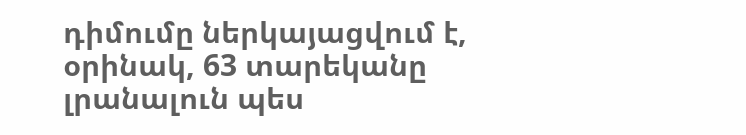դիմումը ներկայացվում է, օրինակ, 63 տարեկանը լրանալուն պես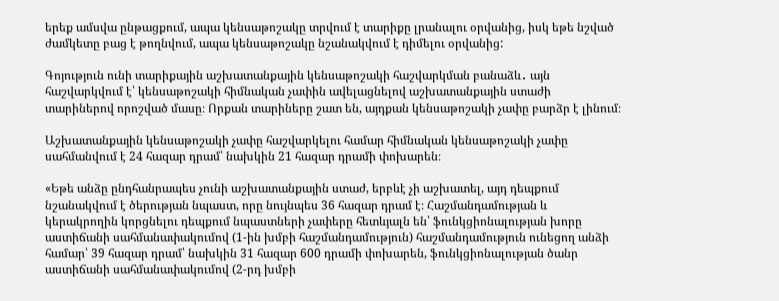երեք ամսվա ընթացքում, ապա կենսաթոշակը տրվում է տարիքը լրանալու օրվանից, իսկ եթե նշված ժամկետը բաց է թողնվում, ապա կենսաթոշակը նշանակվում է դիմելու օրվանից:

Գոյություն ունի տարիքային աշխատանքային կենսաթոշակի հաշվարկման բանաձև․ այն հաշվարկվում է՝ կենսաթոշակի հիմնական չափին ավելացնելով աշխատանքային ստաժի տարիներով որոշված մասը։ Որքան տարիները շատ են, այդքան կենսաթոշակի չափը բարձր է լինում։

Աշխատանքային կենսաթոշակի չափը հաշվարկելու համար հիմնական կենսաթոշակի չափը սահմանվում է 24 հազար դրամ՝ նախկին 21 հազար դրամի փոխարեն։

«Եթե անձը ընդհանրապես չունի աշխատանքային ստաժ, երբևէ չի աշխատել, այդ դեպքում նշանակվում է ծերության նպաստ, որը նույնպես 36 հազար դրամ է։ Հաշմանդամության և կերակրողին կորցնելու դեպքում նպաստների չափերը հետևյալն են՝ ֆունկցիոնալության խորը աստիճանի սահմանափակումով (1-ին խմբի հաշմանդամություն) հաշմանդամություն ունեցող անձի համար՝ 39 հազար դրամ՝ նախկին 31 հազար 600 դրամի փոխարեն, ֆունկցիոնալության ծանր աստիճանի սահմանափակումով (2-րդ խմբի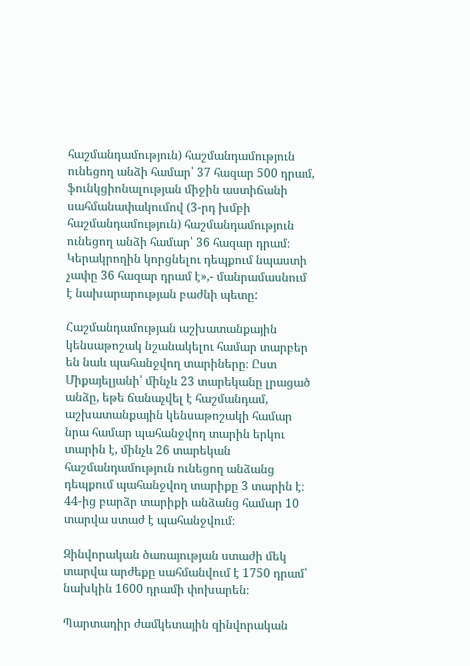հաշմանդամություն) հաշմանդամություն ունեցող անձի համար՝ 37 հազար 500 դրամ, ֆունկցիոնալության միջին աստիճանի սահմանափակումով (3-րդ խմբի հաշմանդամություն) հաշմանդամություն ունեցող անձի համար՝ 36 հազար դրամ։ Կերակրողին կորցնելու դեպքում նպաստի չափը 36 հազար դրամ է»,- մանրամասնում է նախարարության բաժնի պետը:

Հաշմանդամության աշխատանքային կենսաթոշակ նշանակելու համար տարբեր են նաև պահանջվող տարիները։ Ըստ Միքայելյանի՝ մինչև 23 տարեկանը լրացած անձը, եթե ճանաչվել է հաշմանդամ, աշխատանքային կենսաթոշակի համար նրա համար պահանջվող տարին երկու տարին է, մինչև 26 տարեկան հաշմանդամություն ունեցող անձանց դեպքում պահանջվող տարիքը 3 տարին է։ 44-ից բարձր տարիքի անձանց համար 10 տարվա ստաժ է պահանջվում։

Զինվորական ծառայության ստաժի մեկ տարվա արժեքը սահմանվում է 1750 դրամ՝ նախկին 1600 դրամի փոխարեն։

Պարտադիր ժամկետային զինվորական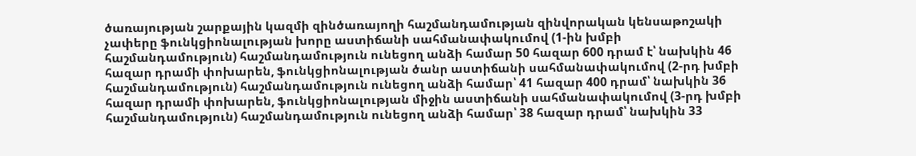ծառայության շարքային կազմի զինծառայողի հաշմանդամության զինվորական կենսաթոշակի չափերը ֆունկցիոնալության խորը աստիճանի սահմանափակումով (1-ին խմբի հաշմանդամություն) հաշմանդամություն ունեցող անձի համար 50 հազար 600 դրամ է՝ նախկին 46 հազար դրամի փոխարեն, ֆունկցիոնալության ծանր աստիճանի սահմանափակումով (2-րդ խմբի հաշմանդամություն) հաշմանդամություն ունեցող անձի համար՝ 41 հազար 400 դրամ՝ նախկին 36 հազար դրամի փոխարեն, ֆունկցիոնալության միջին աստիճանի սահմանափակումով (3-րդ խմբի հաշմանդամություն) հաշմանդամություն ունեցող անձի համար՝ 38 հազար դրամ՝ նախկին 33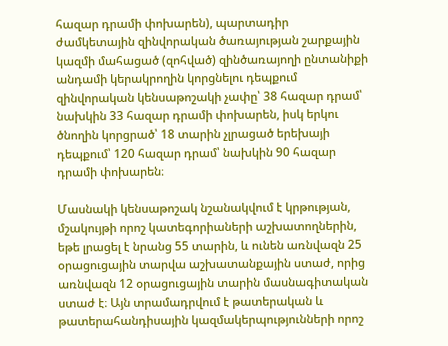հազար դրամի փոխարեն), պարտադիր ժամկետային զինվորական ծառայության շարքային կազմի մահացած (զոհված) զինծառայողի ընտանիքի անդամի կերակրողին կորցնելու դեպքում զինվորական կենսաթոշակի չափը՝ 38 հազար դրամ՝ նախկին 33 հազար դրամի փոխարեն, իսկ երկու ծնողին կորցրած՝ 18 տարին չլրացած երեխայի դեպքում՝ 120 հազար դրամ՝ նախկին 90 հազար դրամի փոխարեն։

Մասնակի կենսաթոշակ նշանակվում է կրթության, մշակույթի որոշ կատեգորիաների աշխատողներին, եթե լրացել է նրանց 55 տարին, և ունեն առնվազն 25 օրացուցային տարվա աշխատանքային ստաժ, որից առնվազն 12 օրացուցային տարին մասնագիտական ստաժ է։ Այն տրամադրվում է թատերական և թատերահանդիսային կազմակերպությունների որոշ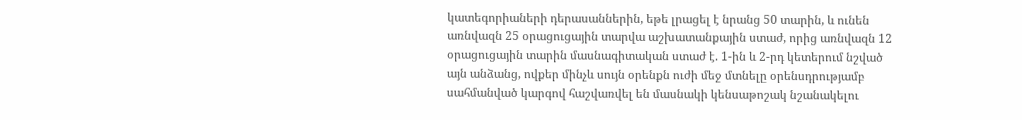կատեգորիաների դերասաններին, եթե լրացել է նրանց 50 տարին, և ունեն առնվազն 25 օրացուցային տարվա աշխատանքային ստաժ, որից առնվազն 12 օրացուցային տարին մասնագիտական ստաժ է. 1-ին և 2-րդ կետերում նշված այն անձանց, ովքեր մինչև սույն օրենքն ուժի մեջ մտնելը օրենսդրությամբ սահմանված կարգով հաշվառվել են մասնակի կենսաթոշակ նշանակելու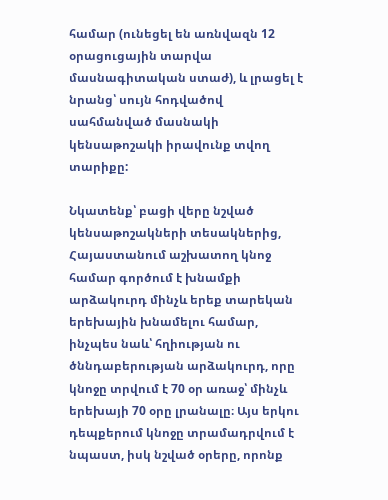համար (ունեցել են առնվազն 12 օրացուցային տարվա մասնագիտական ստաժ), և լրացել է նրանց՝ սույն հոդվածով սահմանված մասնակի կենսաթոշակի իրավունք տվող տարիքը:

Նկատենք՝ բացի վերը նշված կենսաթոշակների տեսակներից, Հայաստանում աշխատող կնոջ համար գործում է խնամքի արձակուրդ մինչև երեք տարեկան երեխային խնամելու համար, ինչպես նաև՝ հղիության ու ծննդաբերության արձակուրդ, որը կնոջը տրվում է 70 օր առաջ՝ մինչև երեխայի 70 օրը լրանալը։ Այս երկու դեպքերում կնոջը տրամադրվում է նպաստ, իսկ նշված օրերը, որոնք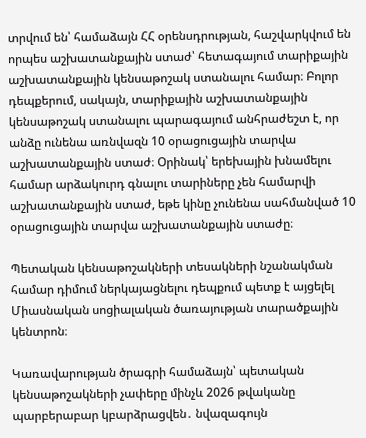տրվում են՝ համաձայն ՀՀ օրենսդրության, հաշվարկվում են որպես աշխատանքային ստաժ՝ հետագայում տարիքային աշխատանքային կենսաթոշակ ստանալու համար։ Բոլոր դեպքերում, սակայն, տարիքային աշխատանքային կենսաթոշակ ստանալու պարագայում անհրաժեշտ է, որ անձը ունենա առնվազն 10 օրացուցային տարվա աշխատանքային ստաժ։ Օրինակ՝ երեխային խնամելու համար արձակուրդ գնալու տարիները չեն համարվի աշխատանքային ստաժ, եթե կինը չունենա սահմանված 10 օրացուցային տարվա աշխատանքային ստաժը։

Պետական կենսաթոշակների տեսակների նշանակման համար դիմում ներկայացնելու դեպքում պետք է այցելել Միասնական սոցիալական ծառայության տարածքային կենտրոն։

Կառավարության ծրագրի համաձայն՝ պետական կենսաթոշակների չափերը մինչև 2026 թվականը պարբերաբար կբարձրացվեն․ նվազագույն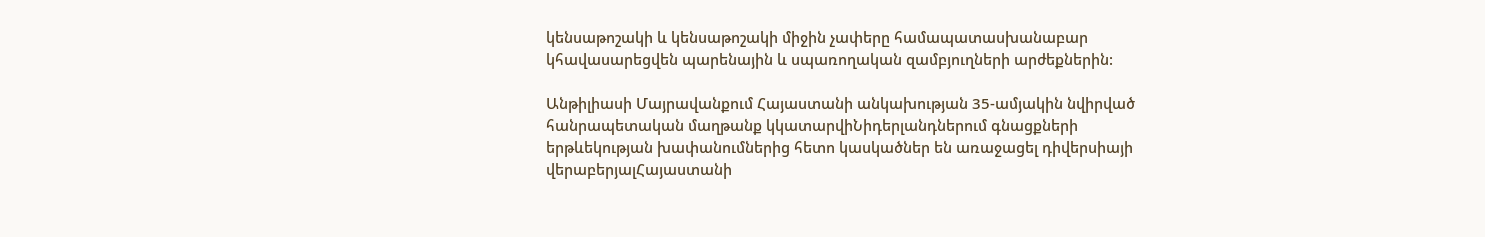կենսաթոշակի և կենսաթոշակի միջին չափերը համապատասխանաբար կհավասարեցվեն պարենային և սպառողական զամբյուղների արժեքներին:

Անթիլիասի Մայրավանքում Հայաստանի անկախության 35-ամյակին նվիրված հանրապետական մաղթանք կկատարվիՆիդերլանդներում գնացքների երթևեկության խափանումներից հետո կասկածներ են առաջացել դիվերսիայի վերաբերյալՀայաստանի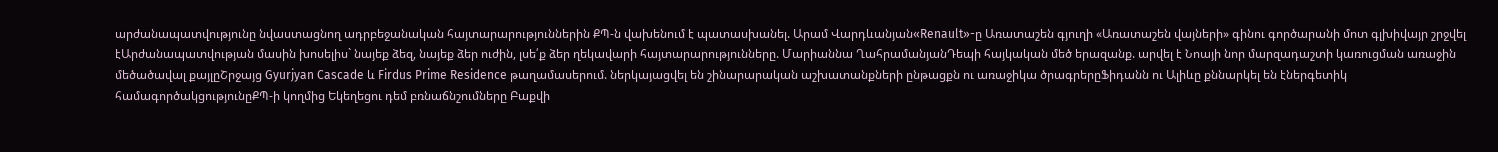արժանապատվությունը նվաստացնող ադրբեջանական հայտարարություններին ՔՊ-ն վախենում է պատասխանել. Արամ Վարդևանյան«Renault»-ը Առատաշեն գյուղի «Առատաշեն վայների» գինու գործարանի մոտ գլխիվայր շրջվել էԱրժանապատվության մասին խոսելիս` նայեք ձեզ, նայեք ձեր ուժին, լսե՛ք ձեր ղեկավարի հայտարարությունները. Մարիաննա ՂահրամանյանԴեպի հայկական մեծ երազանք. արվել է Նոայի նոր մարզադաշտի կառուցման առաջին մեծածավալ քայլըՇրջայց Gyurjyan Cascade և Firdus Prime Residence թաղամասերում. ներկայացվել են շինարարական աշխատանքների ընթացքն ու առաջիկա ծրագրերըՖիդանն ու Ալիևը քննարկել են էներգետիկ համագործակցությունըՔՊ-ի կողմից Եկեղեցու դեմ բռնաճնշումները Բաքվի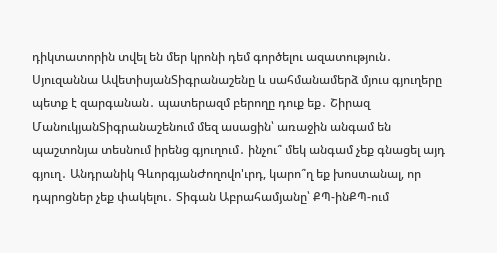դիկտատորին տվել են մեր կրոնի դեմ գործելու ազատություն․ Սյուզաննա ԱվետիսյանՏիգրանաշենը և սահմանամերձ մյուս գյուղերը պետք է զարգանան․ պատերազմ բերողը դուք եք․ Շիրազ ՄանուկյանՏիգրանաշենում մեզ ասացին՝ առաջին անգամ են պաշտոնյա տեսնում իրենց գյուղում․ ինչու՞ մեկ անգամ չեք գնացել այդ գյուղ․ Անդրանիկ ԳևորգյանԺողովո'ւրդ, կարո՞ղ եք խոստանալ, որ դպրոցներ չեք փակելու․ Տիգան Աբրահամյանը՝ ՔՊ-ինՔՊ-ում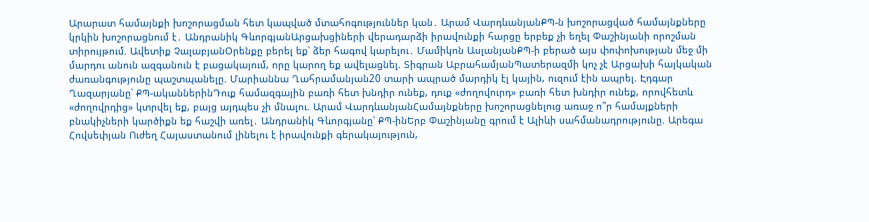Արարատ համայնքի խոշորացման հետ կապված մտահոգություններ կան․ Արամ ՎարդևանյանՔՊ-ն խոշորացված համայնքները կրկին խոշորացնում է․ Անդրանիկ ԳևորգյանԱրցախցիների վերադարձի իրավունքի հարցը երբեք չի եղել Փաշինյանի որոշման տիրույթում. Ավետիք ՉալաբյանՕրենքը բերել եք՝ ձեր հագով կարելու․ Մամիկոն ԱսլանյանՔՊ-ի բերած այս փոփոխության մեջ մի մարդու անուն ազգանուն է բացակայում, որը կարող եք ավելացնել. Տիգրան ԱբրահամյանՊատերազմի կոչ չէ Արցախի հայկական ժառանգությունը պաշտպանելը. Մարիաննա Ղահրամանյան20 տարի ապրած մարդիկ էլ կային, ուզում էին ապրել. Էդգար Ղազարյանը՝ ՔՊ-ականներինԴուք համազգային բառի հետ խնդիր ունեք, դուք «ժողովուրդ» բառի հետ խնդիր ունեք, որովհետև «ժողովրդից» կտրվել եք, բայց այդպես չի մնալու. Արամ ՎարդևանյանՀամայնքները խոշորացնելուց առաջ ո՞ր համայքների բնակիչների կարծիքն եք հաշվի առել․ Անդրանիկ Գևորգյանը՝ ՔՊ-ինԵրբ Փաշինյանը գրում է Ալիևի սահմանադրությունը. Արեգա Հովսեփյան Ուժեղ Հայաստանում լինելու է իրավունքի գերակայություն,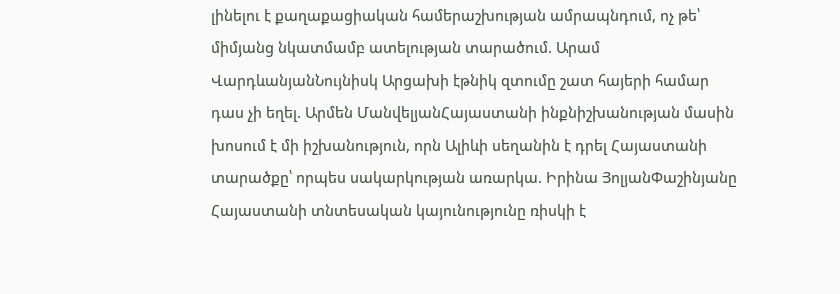լինելու է քաղաքացիական համերաշխության ամրապնդում, ոչ թե՝ միմյանց նկատմամբ ատելության տարածում. Արամ ՎարդևանյանՆույնիսկ Արցախի էթնիկ զտումը շատ հայերի համար դաս չի եղել. Արմեն ՄանվելյանՀայաստանի ինքնիշխանության մասին խոսում է մի իշխանություն, որն Ալիևի սեղանին է դրել Հայաստանի տարածքը՝ որպես սակարկության առարկա. Իրինա ՅոլյանՓաշինյանը Հայաստանի տնտեսական կայունությունը ռիսկի է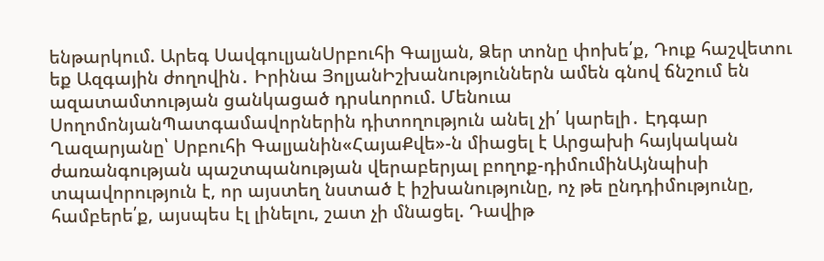ենթարկում. Արեգ ՍավգուլյանՍրբուհի Գալյան, Ձեր տոնը փոխե՛ք, Դուք հաշվետու եք Ազգային ժողովին․ Իրինա ՅոլյանԻշխանություններն ամեն գնով ճնշում են ազատամտության ցանկացած դրսևորում. Մենուա ՍողոմոնյանՊատգամավորներին դիտողություն անել չի՛ կարելի․ Էդգար Ղազարյանը՝ Սրբուհի Գալյանին«ՀայաՔվե»-ն միացել է Արցախի հայկական ժառանգության պաշտպանության վերաբերյալ բողոք-դիմումինԱյնպիսի տպավորություն է, որ այստեղ նստած է իշխանությունը, ոչ թե ընդդիմությունը, համբերե՛ք, այսպես էլ լինելու, շատ չի մնացել. Դավիթ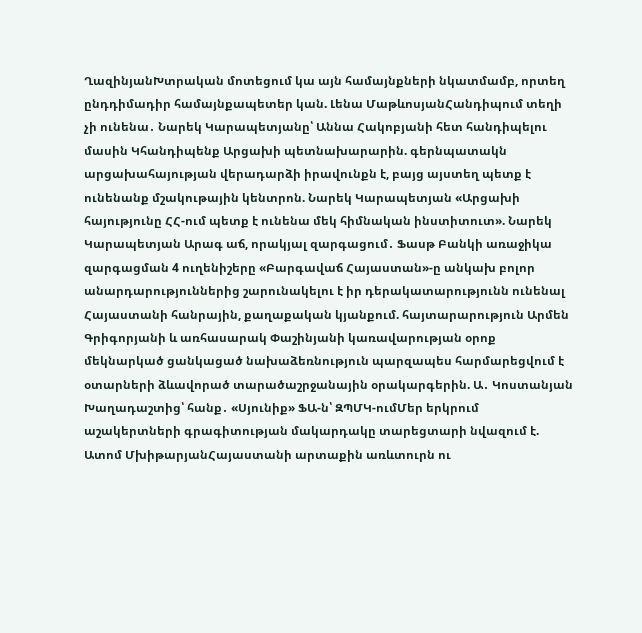ՂազինյանԽտրական մոտեցում կա այն համայնքների նկատմամբ, որտեղ ընդդիմադիր համայնքապետեր կան. Լենա ՄաթևոսյանՀանդիպում տեղի չի ունենա․ Նարեկ Կարապետյանը՝ Աննա Հակոբյանի հետ հանդիպելու մասին Կհանդիպենք Արցախի պետնախարարին. գերնպատակն արցախահայության վերադարձի իրավունքն է, բայց այստեղ պետք է ունենանք մշակութային կենտրոն. Նարեկ Կարապետյան «Արցախի հայությունը ՀՀ-ում պետք է ունենա մեկ հիմնական ինստիտուտ». Նարեկ Կարապետյան Արագ աճ, որակյալ զարգացում․ Ֆասթ Բանկի առաջիկա զարգացման 4 ուղենիշերը «Բարգավաճ Հայաստան»-ը անկախ բոլոր անարդարություններից շարունակելու է իր դերակատարությունն ունենալ Հայաստանի հանրային, քաղաքական կյանքում. հայտարարություն Արմեն Գրիգորյանի և առհասարակ Փաշինյանի կառավարության օրոք մեկնարկած ցանկացած նախաձեռնություն պարզապես հարմարեցվում է օտարների ձևավորած տարածաշրջանային օրակարգերին. Ա․ Կոստանյան Խաղադաշտից՝ հանք․ «Սյունիք» ՖԱ-ն՝ ԶՊՄԿ-ումՄեր երկրում աշակերտների գրագիտության մակարդակը տարեցտարի նվազում է. Ատոմ ՄխիթարյանՀայաստանի արտաքին առևտուրն ու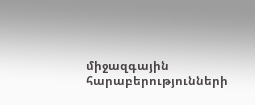միջազգային հարաբերությունների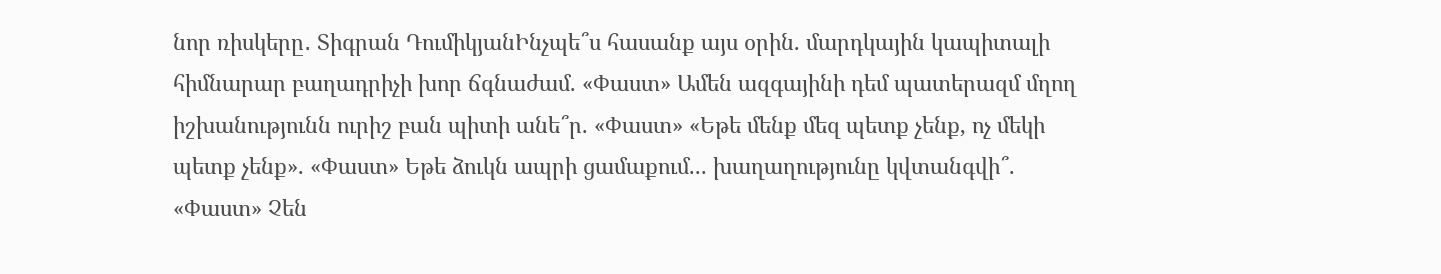նոր ռիսկերը․ Տիգրան ԴումիկյանԻնչպե՞ս հասանք այս օրին. մարդկային կապիտալի հիմնարար բաղադրիչի խոր ճգնաժամ. «Փաստ» Ամեն ազգայինի դեմ պատերազմ մղող իշխանությունն ուրիշ բան պիտի անե՞ր. «Փաստ» «Եթե մենք մեզ պետք չենք, ոչ մեկի պետք չենք». «Փաստ» Եթե ձուկն ապրի ցամաքում... խաղաղությունը կվտանգվի՞. «Փաստ» Չեն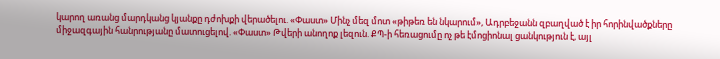կարող առանց մարդկանց կյանքը դժոխքի վերածելու. «Փաստ» Մինչ մեզ մոտ «թիթեռ են նկարում», Ադրբեջանն զբաղված է իր հորինվածքները միջազգային հանրությանը մատուցելով. «Փաստ» Թվերի անողոք լեզուն. ՔՊ-ի հեռացումը ոչ թե էմոցիոնալ ցանկություն է, այլ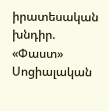իրատեսական խնդիր. «Փաստ» Սոցիալական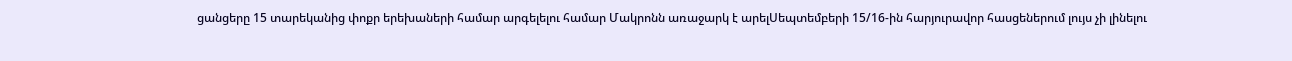ցանցերը 15 տարեկանից փոքր երեխաների համար արգելելու համար Մակրոնն առաջարկ է արելՍեպտեմբերի 15/16-ին հարյուրավոր հասցեներում լույս չի լինելու